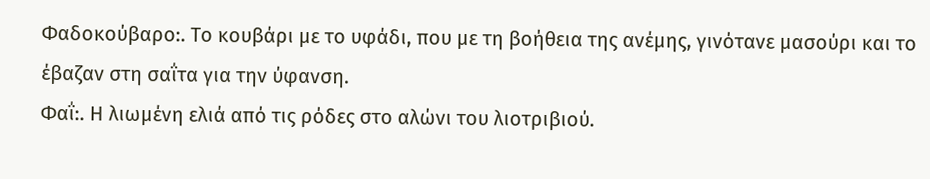Φαδοκούβαρο:. Το κουβάρι με το υφάδι, που με τη βοήθεια της ανέμης, γινότανε μασούρι και το έβαζαν στη σαΐτα για την ύφανση.
Φαΐ:. Η λιωμένη ελιά από τις ρόδες στο αλώνι του λιοτριβιού.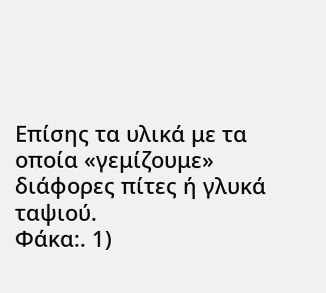Επίσης τα υλικά με τα οποία «γεμίζουμε» διάφορες πίτες ή γλυκά ταψιού.
Φάκα:. 1)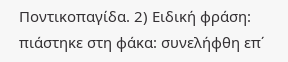Ποντικοπαγίδα. 2) Ειδική φράση: πιάστηκε στη φάκα: συνελήφθη επ΄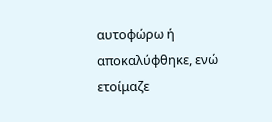αυτοφώρω ή αποκαλύφθηκε, ενώ ετοίμαζε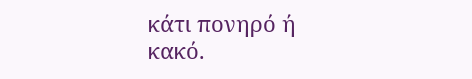κάτι πονηρό ή κακό.